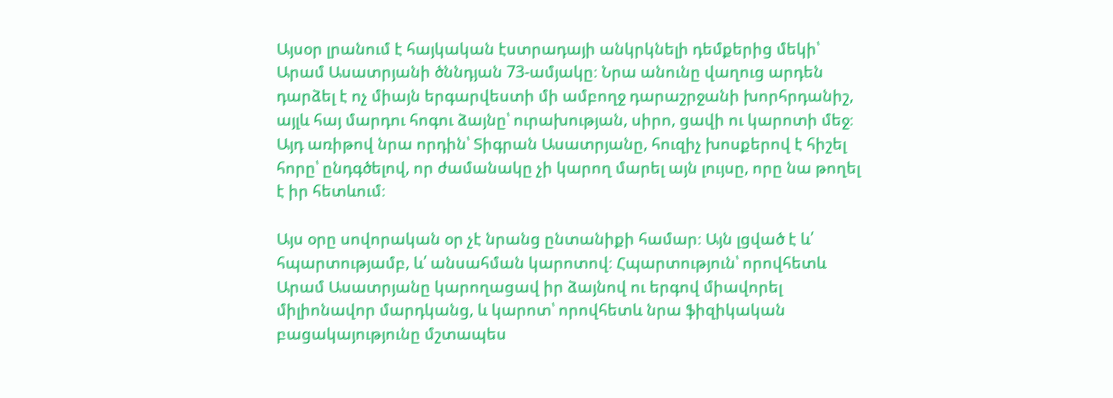Այսօր լրանում է հայկական էստրադայի անկրկնելի դեմքերից մեկի՝ Արամ Ասատրյանի ծննդյան 73-ամյակը։ Նրա անունը վաղուց արդեն դարձել է ոչ միայն երգարվեստի մի ամբողջ դարաշրջանի խորհրդանիշ, այլև հայ մարդու հոգու ձայնը՝ ուրախության, սիրո, ցավի ու կարոտի մեջ։ Այդ առիթով նրա որդին՝ Տիգրան Ասատրյանը, հուզիչ խոսքերով է հիշել հորը՝ ընդգծելով, որ ժամանակը չի կարող մարել այն լույսը, որը նա թողել է իր հետևում։

Այս օրը սովորական օր չէ նրանց ընտանիքի համար։ Այն լցված է և՛ հպարտությամբ, և՛ անսահման կարոտով։ Հպարտություն՝ որովհետև Արամ Ասատրյանը կարողացավ իր ձայնով ու երգով միավորել միլիոնավոր մարդկանց, և կարոտ՝ որովհետև նրա ֆիզիկական բացակայությունը մշտապես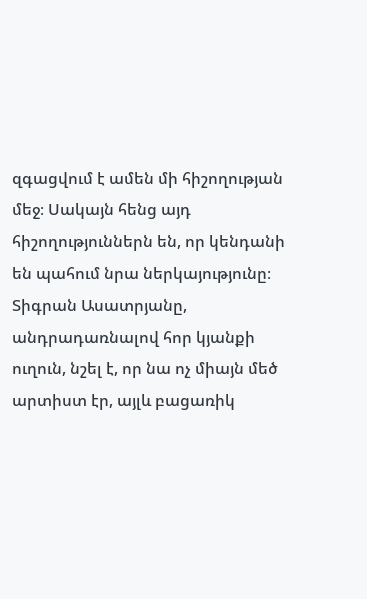զգացվում է ամեն մի հիշողության մեջ։ Սակայն հենց այդ հիշողություններն են, որ կենդանի են պահում նրա ներկայությունը։
Տիգրան Ասատրյանը, անդրադառնալով հոր կյանքի ուղուն, նշել է, որ նա ոչ միայն մեծ արտիստ էր, այլև բացառիկ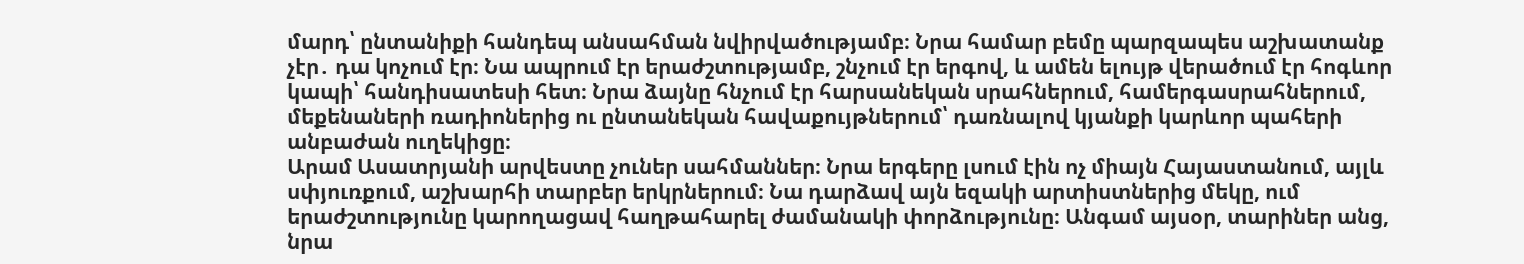մարդ՝ ընտանիքի հանդեպ անսահման նվիրվածությամբ։ Նրա համար բեմը պարզապես աշխատանք չէր․ դա կոչում էր։ Նա ապրում էր երաժշտությամբ, շնչում էր երգով, և ամեն ելույթ վերածում էր հոգևոր կապի՝ հանդիսատեսի հետ։ Նրա ձայնը հնչում էր հարսանեկան սրահներում, համերգասրահներում, մեքենաների ռադիոներից ու ընտանեկան հավաքույթներում՝ դառնալով կյանքի կարևոր պահերի անբաժան ուղեկիցը։
Արամ Ասատրյանի արվեստը չուներ սահմաններ։ Նրա երգերը լսում էին ոչ միայն Հայաստանում, այլև սփյուռքում, աշխարհի տարբեր երկրներում։ Նա դարձավ այն եզակի արտիստներից մեկը, ում երաժշտությունը կարողացավ հաղթահարել ժամանակի փորձությունը։ Անգամ այսօր, տարիներ անց, նրա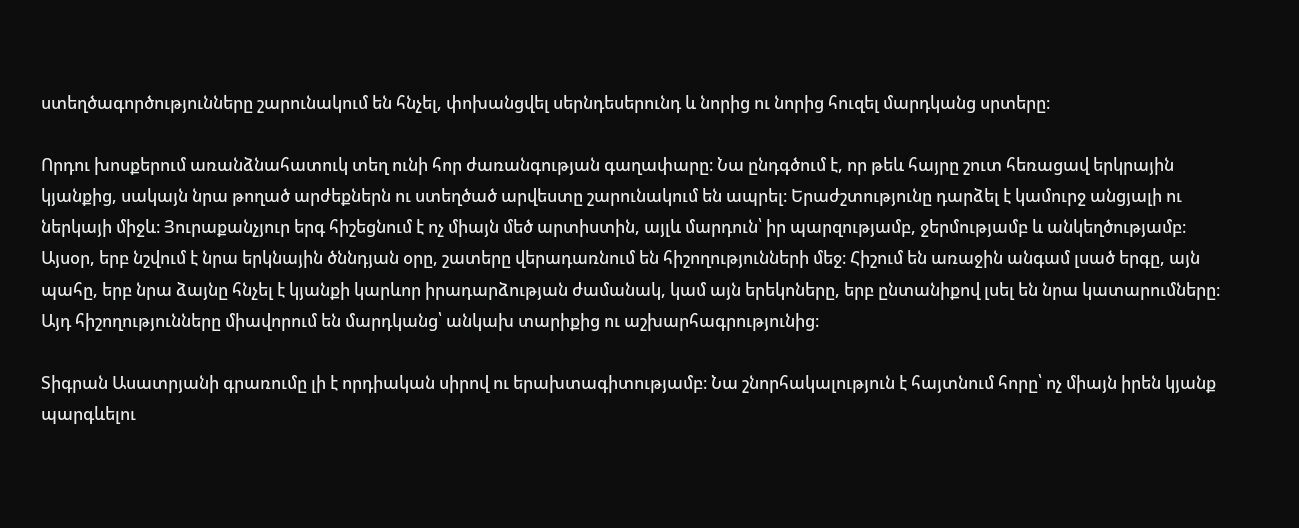ստեղծագործությունները շարունակում են հնչել, փոխանցվել սերնդեսերունդ և նորից ու նորից հուզել մարդկանց սրտերը։

Որդու խոսքերում առանձնահատուկ տեղ ունի հոր ժառանգության գաղափարը։ Նա ընդգծում է, որ թեև հայրը շուտ հեռացավ երկրային կյանքից, սակայն նրա թողած արժեքներն ու ստեղծած արվեստը շարունակում են ապրել։ Երաժշտությունը դարձել է կամուրջ անցյալի ու ներկայի միջև։ Յուրաքանչյուր երգ հիշեցնում է ոչ միայն մեծ արտիստին, այլև մարդուն՝ իր պարզությամբ, ջերմությամբ և անկեղծությամբ։
Այսօր, երբ նշվում է նրա երկնային ծննդյան օրը, շատերը վերադառնում են հիշողությունների մեջ։ Հիշում են առաջին անգամ լսած երգը, այն պահը, երբ նրա ձայնը հնչել է կյանքի կարևոր իրադարձության ժամանակ, կամ այն երեկոները, երբ ընտանիքով լսել են նրա կատարումները։ Այդ հիշողությունները միավորում են մարդկանց՝ անկախ տարիքից ու աշխարհագրությունից։

Տիգրան Ասատրյանի գրառումը լի է որդիական սիրով ու երախտագիտությամբ։ Նա շնորհակալություն է հայտնում հորը՝ ոչ միայն իրեն կյանք պարգևելու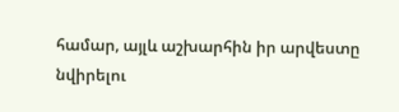համար, այլև աշխարհին իր արվեստը նվիրելու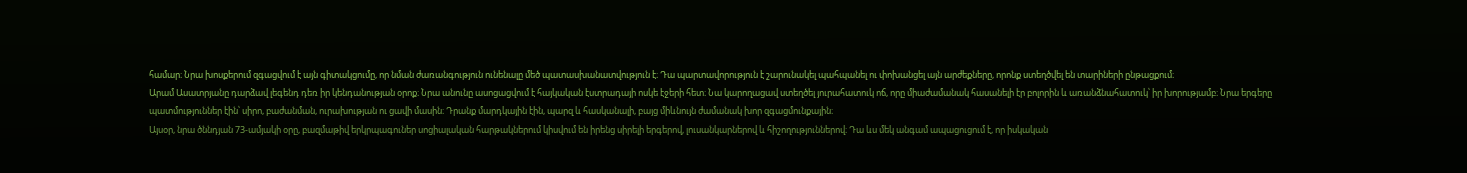համար։ Նրա խոսքերում զգացվում է այն գիտակցումը, որ նման ժառանգություն ունենալը մեծ պատասխանատվություն է։ Դա պարտավորություն է շարունակել պահպանել ու փոխանցել այն արժեքները, որոնք ստեղծվել են տարիների ընթացքում։
Արամ Ասատրյանը դարձավ լեգենդ դեռ իր կենդանության օրոք։ Նրա անունը ասոցացվում է հայկական էստրադայի ոսկե էջերի հետ։ Նա կարողացավ ստեղծել յուրահատուկ ոճ, որը միաժամանակ հասանելի էր բոլորին և առանձնահատուկ՝ իր խորությամբ։ Նրա երգերը պատմություններ էին՝ սիրո, բաժանման, ուրախության ու ցավի մասին։ Դրանք մարդկային էին, պարզ և հասկանալի, բայց միևնույն ժամանակ խոր զգացմունքային։
Այսօր, նրա ծննդյան 73-ամյակի օրը, բազմաթիվ երկրպագուներ սոցիալական հարթակներում կիսվում են իրենց սիրելի երգերով, լուսանկարներով և հիշողություններով։ Դա ևս մեկ անգամ ապացուցում է, որ իսկական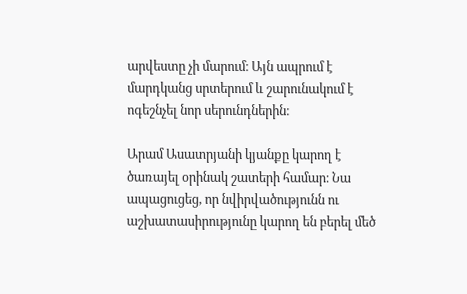արվեստը չի մարում։ Այն ապրում է մարդկանց սրտերում և շարունակում է ոգեշնչել նոր սերունդներին։

Արամ Ասատրյանի կյանքը կարող է ծառայել օրինակ շատերի համար։ Նա ապացուցեց, որ նվիրվածությունն ու աշխատասիրությունը կարող են բերել մեծ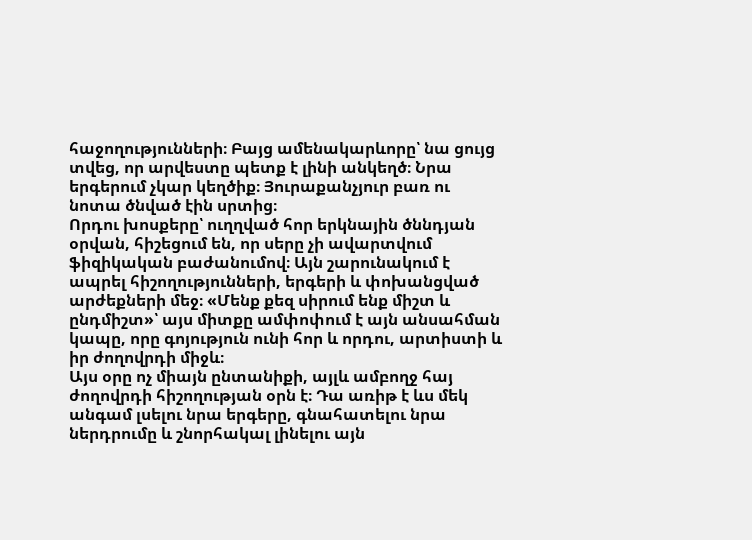հաջողությունների։ Բայց ամենակարևորը՝ նա ցույց տվեց, որ արվեստը պետք է լինի անկեղծ։ Նրա երգերում չկար կեղծիք։ Յուրաքանչյուր բառ ու նոտա ծնված էին սրտից։
Որդու խոսքերը՝ ուղղված հոր երկնային ծննդյան օրվան, հիշեցում են, որ սերը չի ավարտվում ֆիզիկական բաժանումով։ Այն շարունակում է ապրել հիշողությունների, երգերի և փոխանցված արժեքների մեջ։ «Մենք քեզ սիրում ենք միշտ և ընդմիշտ»՝ այս միտքը ամփոփում է այն անսահման կապը, որը գոյություն ունի հոր և որդու, արտիստի և իր ժողովրդի միջև։
Այս օրը ոչ միայն ընտանիքի, այլև ամբողջ հայ ժողովրդի հիշողության օրն է։ Դա առիթ է ևս մեկ անգամ լսելու նրա երգերը, գնահատելու նրա ներդրումը և շնորհակալ լինելու այն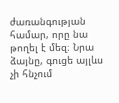ժառանգության համար, որը նա թողել է մեզ։ Նրա ձայնը, գուցե այլևս չի հնչում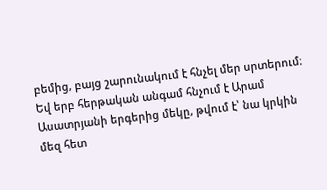բեմից, բայց շարունակում է հնչել մեր սրտերում։
Եվ երբ հերթական անգամ հնչում է Արամ Ասատրյանի երգերից մեկը, թվում է՝ նա կրկին մեզ հետ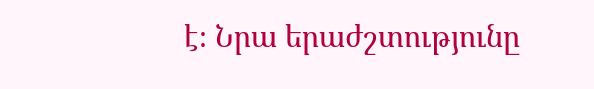է։ Նրա երաժշտությունը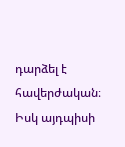դարձել է հավերժական։ Իսկ այդպիսի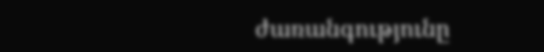ժառանգությունը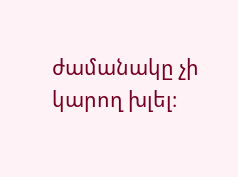ժամանակը չի կարող խլել։